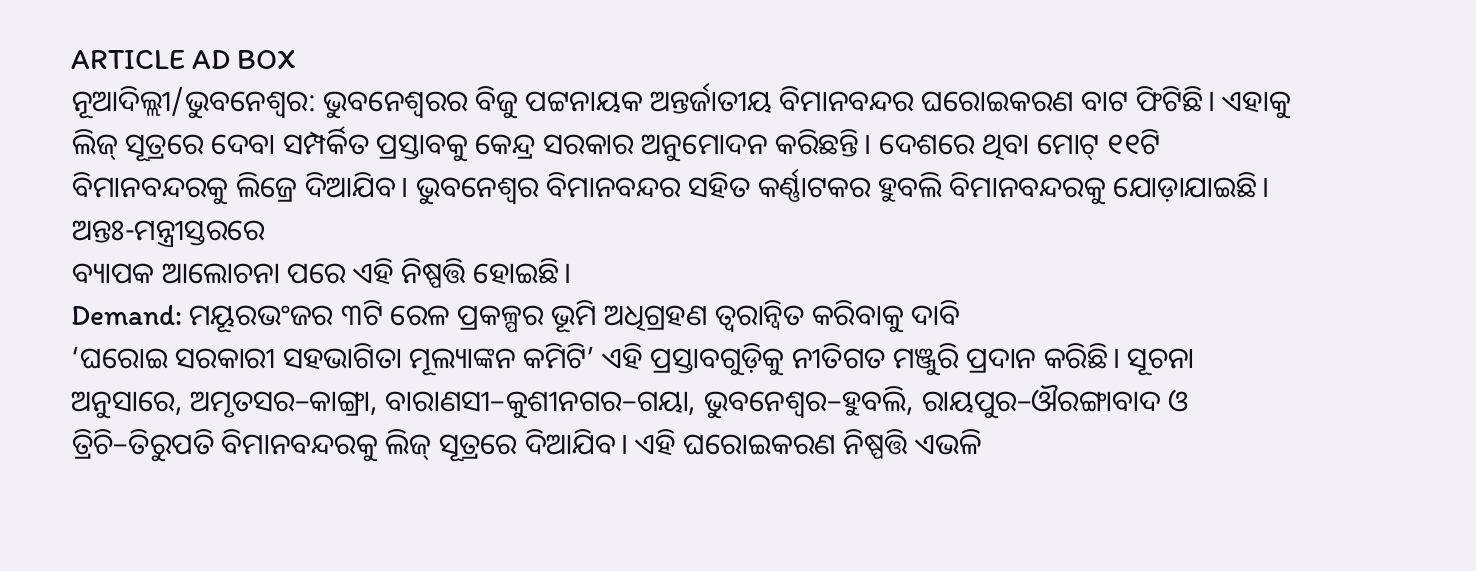ARTICLE AD BOX
ନୂଆଦିଲ୍ଲୀ/ଭୁବନେଶ୍ବର: ଭୁବନେଶ୍ବରର ବିଜୁ ପଟ୍ଟନାୟକ ଅନ୍ତର୍ଜାତୀୟ ବିମାନବନ୍ଦର ଘରୋଇକରଣ ବାଟ ଫିଟିଛି। ଏହାକୁ ଲିଜ୍ ସୂତ୍ରରେ ଦେବା ସମ୍ପର୍କିତ ପ୍ରସ୍ତାବକୁ କେନ୍ଦ୍ର ସରକାର ଅନୁମୋଦନ କରିଛନ୍ତି। ଦେଶରେ ଥିବା ମୋଟ୍ ୧୧ଟି ବିମାନବନ୍ଦରକୁ ଲିଜ୍ରେ ଦିଆଯିବ। ଭୁବନେଶ୍ବର ବିମାନବନ୍ଦର ସହିତ କର୍ଣ୍ଣାଟକର ହୁବଲି ବିମାନବନ୍ଦରକୁ ଯୋଡ଼ାଯାଇଛି। ଅନ୍ତଃ-ମନ୍ତ୍ରୀସ୍ତରରେ
ବ୍ୟାପକ ଆଲୋଚନା ପରେ ଏହି ନିଷ୍ପତ୍ତି ହୋଇଛି।
Demand: ମୟୂରଭଂଜର ୩ଟି ରେଳ ପ୍ରକଳ୍ପର ଭୂମି ଅଧିଗ୍ରହଣ ତ୍ୱରାନ୍ୱିତ କରିବାକୁ ଦାବି
‘ଘରୋଇ ସରକାରୀ ସହଭାଗିତା ମୂଲ୍ୟାଙ୍କନ କମିଟି’ ଏହି ପ୍ରସ୍ତାବଗୁଡ଼ିକୁ ନୀତିଗତ ମଞ୍ଜୁରି ପ୍ରଦାନ କରିଛି। ସୂଚନା ଅନୁସାରେ, ଅମୃତସର–କାଙ୍ଗ୍ରା, ବାରାଣସୀ–କୁଶୀନଗର–ଗୟା, ଭୁବନେଶ୍ୱର–ହୁବଲି, ରାୟପୁର–ଔରଙ୍ଗାବାଦ ଓ ତ୍ରିଚି–ତିରୁପତି ବିମାନବନ୍ଦରକୁ ଲିଜ୍ ସୂତ୍ରରେ ଦିଆଯିବ। ଏହି ଘରୋଇକରଣ ନିଷ୍ପତ୍ତି ଏଭଳି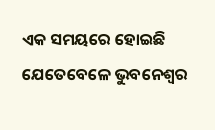ଏକ ସମୟରେ ହୋଇଛି ଯେତେବେଳେ ଭୁବନେଶ୍ବର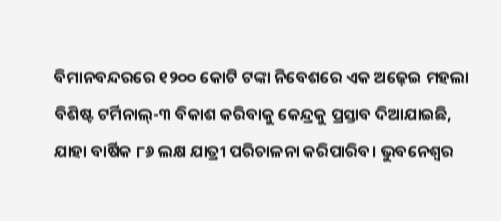ବିମାନବନ୍ଦରରେ ୧୨୦୦ କୋଟି ଟଙ୍କା ନିବେଶରେ ଏକ ଅଢ଼େଇ ମହଲା ବିଶିଷ୍ଟ ଟର୍ମିନାଲ୍-୩ ବିକାଶ କରିବାକୁ କେନ୍ଦ୍ରକୁ ପ୍ରସ୍ତାବ ଦିଆଯାଇଛି, ଯାହା ବାର୍ଷିକ ୮୬ ଲକ୍ଷ ଯାତ୍ରୀ ପରିଚାଳନା କରିପାରିବ। ଭୁବନେଶ୍ବର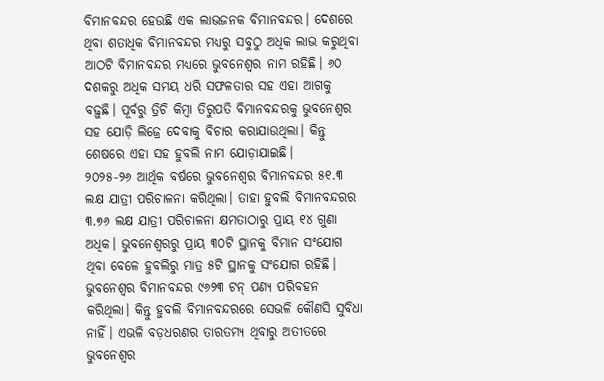ବିମାନବନ୍ଦର ହେଉଛି ଏକ ଲାଭଜନକ ବିମାନବନ୍ଦର। ଦେଶରେ ଥିବା ଶତାଧିକ ବିମାନବନ୍ଦର ମଧ୍ୟରୁ ସବୁଠୁ ଅଧିକ ଲାଭ କରୁଥିବା ଆଠଟି ବିମାନବନ୍ଦର ମଧ୍ୟରେ ଭୁବନେଶ୍ବର ନାମ ରହିଛି। ୬୦ ଦଶକରୁ ଅଧିକ ସମୟ ଧରି ସଫଳତାର ସହ ଏହା ଆଗକୁ ବଢ଼ୁଛି। ପୂର୍ବରୁ ତ୍ରିଚି କିମ୍ବା ତିରୁପତି ବିମାନବନ୍ଦରକୁ ଭୁବନେଶ୍ବର ସହ ଯୋଡ଼ି ଲିଜ୍ରେ ଦେବାକୁ ବିଚାର କରାଯାଉଥିଲା। କିନ୍ତୁ ଶେଷରେ ଏହା ସହ ହୁବଲି ନାମ ଯୋଡ଼ାଯାଇଛି।
୨୦୨୫-୨୬ ଆର୍ଥିକ ବର୍ଷରେ ଭୁବନେଶ୍ବର ବିମାନବନ୍ଦର ୫୧.୩ ଲକ୍ଷ ଯାତ୍ରୀ ପରିଚାଳନା କରିଥିଲା। ତାହା ହୁବଲି ବିମାନବନ୍ଦରର ୩.୭୬ ଲକ୍ଷ ଯାତ୍ରୀ ପରିଚାଳନା କ୍ଷମତାଠାରୁ ପ୍ରାୟ ୧୪ ଗୁଣା ଅଧିକ। ଭୁବନେଶ୍ବରରୁ ପ୍ରାୟ ୩୦ଟି ସ୍ଥାନକୁ ବିମାନ ସଂଯୋଗ ଥିବା ବେଳେ ହୁବଲିରୁ ମାତ୍ର ୫ଟି ସ୍ଥାନକୁ ସଂଯୋଗ ରହିଛି। ଭୁବନେଶ୍ବର ବିମାନବନ୍ଦର ୯୬୨୩ ଟନ୍ ପଣ୍ୟ ପରିବହନ କରିଥିଲା। କିନ୍ତୁ ହୁବଲି ବିମାନବନ୍ଦରରେ ସେଭଳି କୌଣସି ସୁବିଧା ନାହିଁ। ଏଭଳି ବଡ଼ଧରଣର ତାରତମ୍ୟ ଥିବାରୁ ଅତୀତରେ ଭୁବନେଶ୍ବର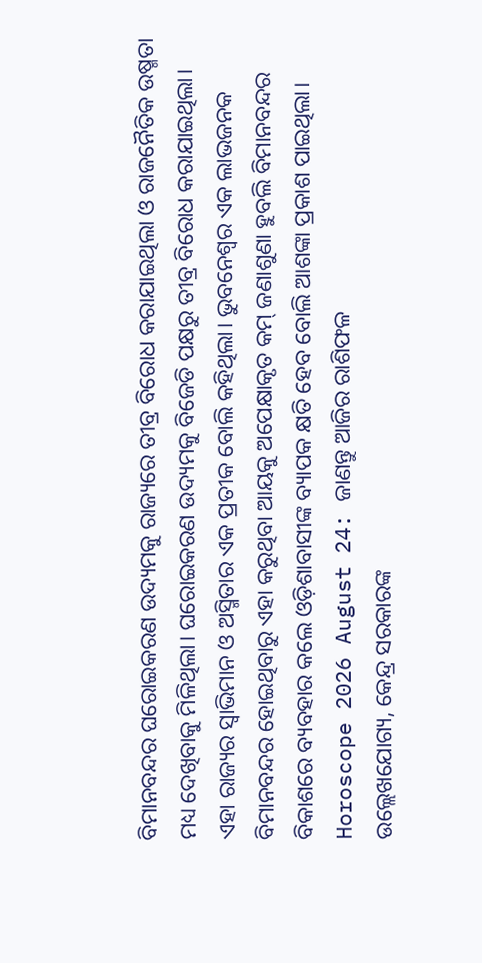ବିମାନବନ୍ଦର ଘରୋଇକରଣ ଉଦ୍ୟମକୁ ରାଜ୍ୟରେ ତୀବ୍ର ବିରୋଧ କରାଯାଇଥିଲା ଓ ରାଜନୈତିକ ଉଷ୍ମତା ମଧ୍ୟ ଦେଖିବାକୁ ମିଳିଥିଲା। ଘରୋଇକରଣ ଉଦ୍ୟମକୁ ବିଜେଡି ପକ୍ଷରୁ ତୀବ୍ର ବିରୋଧ କରାଯାଇଥିଲା। ଏହା ରାଜ୍ୟର ସ୍ବାଭିମାନ ଓ ଅସ୍ମିତାର ଏକ ପ୍ରତୀକ ବୋଲି କହିଥିଲା। ଭୁବନେଶ୍ବର ଏକ ଲାଭଜନକ ବିମାନବନ୍ଦର ହୋଇଥିବାରୁ ଏହା କରୁଥିବା ଆୟକୁ ଅପେକ୍ଷାକୃତ କମ୍ ଜଣାଶୁଣା ହୁବଲି ବିମାନବନ୍ଦର ବିକାଶରେ ବ୍ୟବହାର କଲେ ଓଡ଼ିଶାବାସୀଙ୍କ ବ୍ୟାପକ କ୍ଷତି ହେବ ବୋଲି ଆଶଙ୍କା ପ୍ରକାଶ ପାଇଥିଲା।
Horoscope 2026 August 24: ଜାଣନ୍ତୁ ଆଜିର ରାଶିଫଳ
ଉଲ୍ଲେଖଯୋଗ୍ୟ, କେନ୍ଦ୍ର ସରକାରଙ୍କ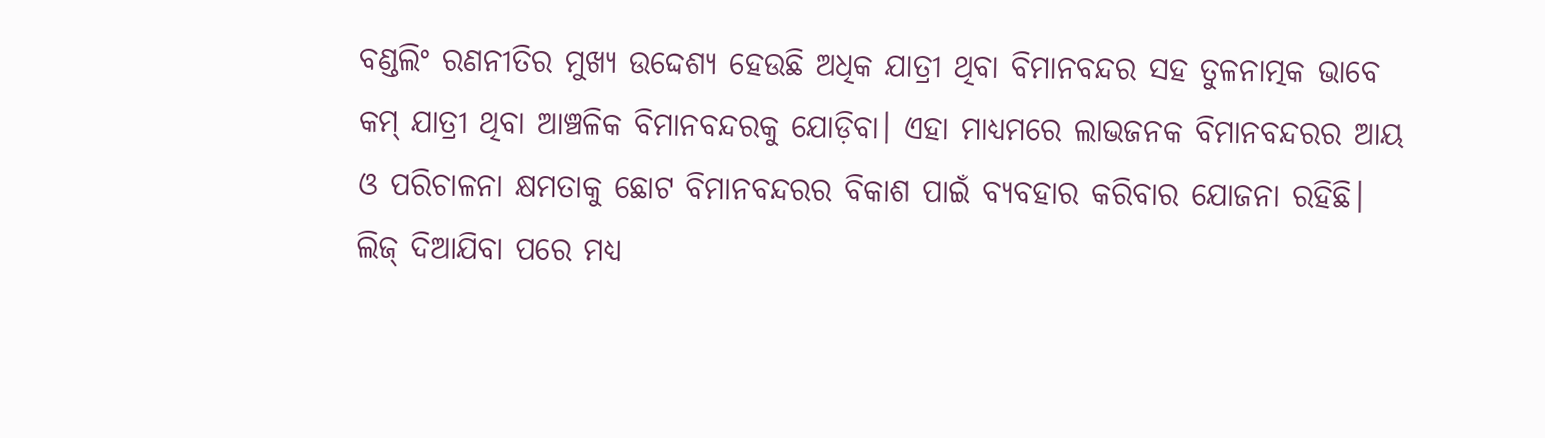ବଣ୍ଡଲିଂ ରଣନୀତିର ମୁଖ୍ୟ ଉଦ୍ଦେଶ୍ୟ ହେଉଛି ଅଧିକ ଯାତ୍ରୀ ଥିବା ବିମାନବନ୍ଦର ସହ ତୁଳନାତ୍ମକ ଭାବେ କମ୍ ଯାତ୍ରୀ ଥିବା ଆଞ୍ଚଳିକ ବିମାନବନ୍ଦରକୁ ଯୋଡ଼ିବା। ଏହା ମାଧ୍ୟମରେ ଲାଭଜନକ ବିମାନବନ୍ଦରର ଆୟ ଓ ପରିଚାଳନା କ୍ଷମତାକୁ ଛୋଟ ବିମାନବନ୍ଦରର ବିକାଶ ପାଇଁ ବ୍ୟବହାର କରିବାର ଯୋଜନା ରହିଛି। ଲିଜ୍ ଦିଆଯିବା ପରେ ମଧ୍ୟ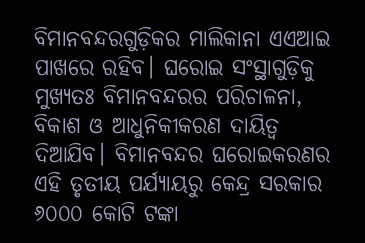ବିମାନବନ୍ଦରଗୁଡ଼ିକର ମାଲିକାନା ଏଏଆଇ ପାଖରେ ରହିବ। ଘରୋଇ ସଂସ୍ଥାଗୁଡ଼ିକୁ ମୁଖ୍ୟତଃ ବିମାନବନ୍ଦରର ପରିଚାଳନା, ବିକାଶ ଓ ଆଧୁନିକୀକରଣ ଦାୟିତ୍ୱ ଦିଆଯିବ। ବିମାନବନ୍ଦର ଘରୋଇକରଣର ଏହି ତୃତୀୟ ପର୍ଯ୍ୟାୟରୁ କେନ୍ଦ୍ର ସରକାର ୬୦୦୦ କୋଟି ଟଙ୍କା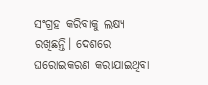ସଂଗ୍ରହ କରିବାକୁ ଲକ୍ଷ୍ୟ ରଖିଛନ୍ତି। ଦେଶରେ ଘରୋଇକରଣ କରାଯାଇଥିବା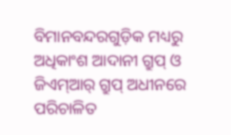ବିମାନବନ୍ଦରଗୁଡ଼ିକ ମଧ୍ୟରୁ ଅଧିକାଂଶ ଆଦାନୀ ଗ୍ରୁପ୍ ଓ ଜିଏମ୍ଆର୍ ଗ୍ରୁପ୍ ଅଧୀନରେ ପରିଚାଳିତ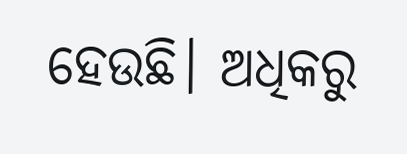ହେଉଛି। ଅଧିକରୁ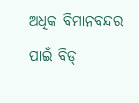ଅଧିକ ବିମାନବନ୍ଦର ପାଇଁ ବିଡ୍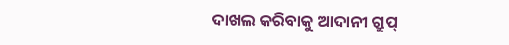ଦାଖଲ କରିବାକୁ ଆଦାନୀ ଗ୍ରୁପ୍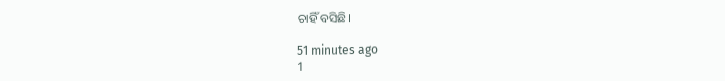ଚାହିଁ ବସିଛି।

51 minutes ago
1